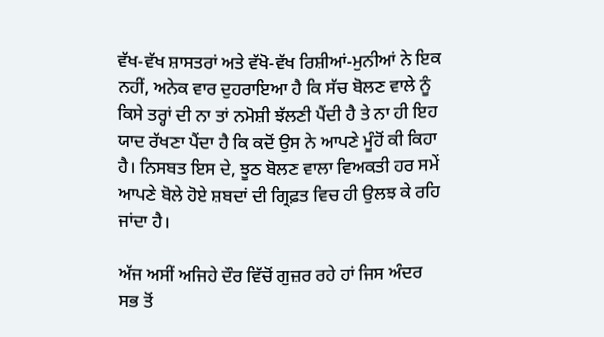ਵੱਖ-ਵੱਖ ਸ਼ਾਸਤਰਾਂ ਅਤੇ ਵੱਖੋ-ਵੱਖ ਰਿਸ਼ੀਆਂ-ਮੁਨੀਆਂ ਨੇ ਇਕ ਨਹੀਂ, ਅਨੇਕ ਵਾਰ ਦੁਹਰਾਇਆ ਹੈ ਕਿ ਸੱਚ ਬੋਲਣ ਵਾਲੇ ਨੂੰ ਕਿਸੇ ਤਰ੍ਹਾਂ ਦੀ ਨਾ ਤਾਂ ਨਮੋਸ਼ੀ ਝੱਲਣੀ ਪੈਂਦੀ ਹੈ ਤੇ ਨਾ ਹੀ ਇਹ ਯਾਦ ਰੱਖਣਾ ਪੈਂਦਾ ਹੈ ਕਿ ਕਦੋਂ ਉਸ ਨੇ ਆਪਣੇ ਮੂੰਹੋਂ ਕੀ ਕਿਹਾ ਹੈ। ਨਿਸਬਤ ਇਸ ਦੇ, ਝੂਠ ਬੋਲਣ ਵਾਲਾ ਵਿਅਕਤੀ ਹਰ ਸਮੇਂ ਆਪਣੇ ਬੋਲੇ ਹੋਏ ਸ਼ਬਦਾਂ ਦੀ ਗ੍ਰਿਫ਼ਤ ਵਿਚ ਹੀ ਉਲਝ ਕੇ ਰਹਿ ਜਾਂਦਾ ਹੈ।

ਅੱਜ ਅਸੀਂ ਅਜਿਹੇ ਦੌਰ ਵਿੱਚੋਂ ਗੁਜ਼ਰ ਰਹੇ ਹਾਂ ਜਿਸ ਅੰਦਰ ਸਭ ਤੋਂ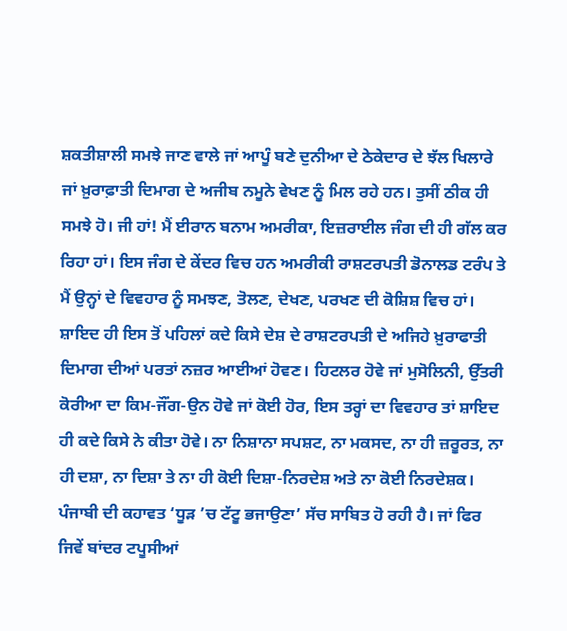ਸ਼ਕਤੀਸ਼ਾਲੀ ਸਮਝੇ ਜਾਣ ਵਾਲੇ ਜਾਂ ਆਪੂੰ ਬਣੇ ਦੁਨੀਆ ਦੇ ਠੇਕੇਦਾਰ ਦੇ ਝੱਲ ਖਿਲਾਰੇ ਜਾਂ ਖ਼ੁਰਾਫ਼ਾਤੀ ਦਿਮਾਗ ਦੇ ਅਜੀਬ ਨਮੂਨੇ ਵੇਖਣ ਨੂੰ ਮਿਲ ਰਹੇ ਹਨ। ਤੁਸੀਂ ਠੀਕ ਹੀ ਸਮਝੇ ਹੋ। ਜੀ ਹਾਂ! ਮੈਂ ਈਰਾਨ ਬਨਾਮ ਅਮਰੀਕਾ, ਇਜ਼ਰਾਈਲ ਜੰਗ ਦੀ ਹੀ ਗੱਲ ਕਰ ਰਿਹਾ ਹਾਂ। ਇਸ ਜੰਗ ਦੇ ਕੇਂਦਰ ਵਿਚ ਹਨ ਅਮਰੀਕੀ ਰਾਸ਼ਟਰਪਤੀ ਡੋਨਾਲਡ ਟਰੰਪ ਤੇ ਮੈਂ ਉਨ੍ਹਾਂ ਦੇ ਵਿਵਹਾਰ ਨੂੰ ਸਮਝਣ, ਤੋਲਣ, ਦੇਖਣ, ਪਰਖਣ ਦੀ ਕੋਸ਼ਿਸ਼ ਵਿਚ ਹਾਂ। ਸ਼ਾਇਦ ਹੀ ਇਸ ਤੋਂ ਪਹਿਲਾਂ ਕਦੇ ਕਿਸੇ ਦੇਸ਼ ਦੇ ਰਾਸ਼ਟਰਪਤੀ ਦੇ ਅਜਿਹੇ ਖ਼ੁਰਾਫਾਤੀ ਦਿਮਾਗ ਦੀਆਂ ਪਰਤਾਂ ਨਜ਼ਰ ਆਈਆਂ ਹੋਵਣ। ਹਿਟਲਰ ਹੋਵੇ ਜਾਂ ਮੁਸੋਲਿਨੀ, ਉੱਤਰੀ ਕੋਰੀਆ ਦਾ ਕਿਮ-ਜੌਂਗ-ਉਨ ਹੋਵੇ ਜਾਂ ਕੋਈ ਹੋਰ, ਇਸ ਤਰ੍ਹਾਂ ਦਾ ਵਿਵਹਾਰ ਤਾਂ ਸ਼ਾਇਦ ਹੀ ਕਦੇ ਕਿਸੇ ਨੇ ਕੀਤਾ ਹੋਵੇ। ਨਾ ਨਿਸ਼ਾਨਾ ਸਪਸ਼ਟ, ਨਾ ਮਕਸਦ, ਨਾ ਹੀ ਜ਼ਰੂਰਤ, ਨਾ ਹੀ ਦਸ਼ਾ, ਨਾ ਦਿਸ਼ਾ ਤੇ ਨਾ ਹੀ ਕੋਈ ਦਿਸ਼ਾ-ਨਿਰਦੇਸ਼ ਅਤੇ ਨਾ ਕੋਈ ਨਿਰਦੇਸ਼ਕ। ਪੰਜਾਬੀ ਦੀ ਕਹਾਵਤ ‘ਧੂੜ ’ਚ ਟੱਟੂ ਭਜਾਉਣਾ’ ਸੱਚ ਸਾਬਿਤ ਹੋ ਰਹੀ ਹੈ। ਜਾਂ ਫਿਰ ਜਿਵੇਂ ਬਾਂਦਰ ਟਪੂਸੀਆਂ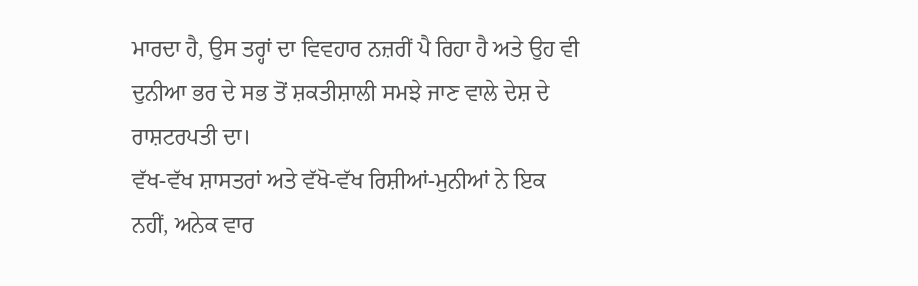ਮਾਰਦਾ ਹੈ, ਉਸ ਤਰ੍ਹਾਂ ਦਾ ਵਿਵਹਾਰ ਨਜ਼ਰੀਂ ਪੈ ਰਿਹਾ ਹੈ ਅਤੇ ਉਹ ਵੀ ਦੁਨੀਆ ਭਰ ਦੇ ਸਭ ਤੋਂ ਸ਼ਕਤੀਸ਼ਾਲੀ ਸਮਝੇ ਜਾਣ ਵਾਲੇ ਦੇਸ਼ ਦੇ ਰਾਸ਼ਟਰਪਤੀ ਦਾ।
ਵੱਖ-ਵੱਖ ਸ਼ਾਸਤਰਾਂ ਅਤੇ ਵੱਖੋ-ਵੱਖ ਰਿਸ਼ੀਆਂ-ਮੁਨੀਆਂ ਨੇ ਇਕ ਨਹੀਂ, ਅਨੇਕ ਵਾਰ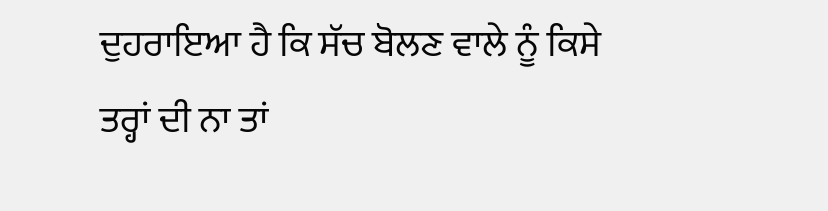ਦੁਹਰਾਇਆ ਹੈ ਕਿ ਸੱਚ ਬੋਲਣ ਵਾਲੇ ਨੂੰ ਕਿਸੇ ਤਰ੍ਹਾਂ ਦੀ ਨਾ ਤਾਂ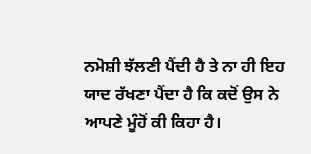ਨਮੋਸ਼ੀ ਝੱਲਣੀ ਪੈਂਦੀ ਹੈ ਤੇ ਨਾ ਹੀ ਇਹ ਯਾਦ ਰੱਖਣਾ ਪੈਂਦਾ ਹੈ ਕਿ ਕਦੋਂ ਉਸ ਨੇ ਆਪਣੇ ਮੂੰਹੋਂ ਕੀ ਕਿਹਾ ਹੈ।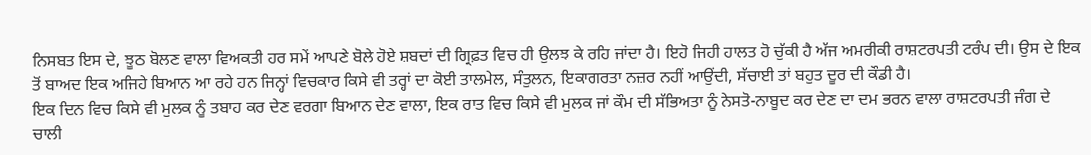ਨਿਸਬਤ ਇਸ ਦੇ, ਝੂਠ ਬੋਲਣ ਵਾਲਾ ਵਿਅਕਤੀ ਹਰ ਸਮੇਂ ਆਪਣੇ ਬੋਲੇ ਹੋਏ ਸ਼ਬਦਾਂ ਦੀ ਗ੍ਰਿਫ਼ਤ ਵਿਚ ਹੀ ਉਲਝ ਕੇ ਰਹਿ ਜਾਂਦਾ ਹੈ। ਇਹੋ ਜਿਹੀ ਹਾਲਤ ਹੋ ਚੁੱਕੀ ਹੈ ਅੱਜ ਅਮਰੀਕੀ ਰਾਸ਼ਟਰਪਤੀ ਟਰੰਪ ਦੀ। ਉਸ ਦੇ ਇਕ ਤੋਂ ਬਾਅਦ ਇਕ ਅਜਿਹੇ ਬਿਆਨ ਆ ਰਹੇ ਹਨ ਜਿਨ੍ਹਾਂ ਵਿਚਕਾਰ ਕਿਸੇ ਵੀ ਤਰ੍ਹਾਂ ਦਾ ਕੋਈ ਤਾਲਮੇਲ, ਸੰਤੁਲਨ, ਇਕਾਗਰਤਾ ਨਜ਼ਰ ਨਹੀਂ ਆਉਂਦੀ, ਸੱਚਾਈ ਤਾਂ ਬਹੁਤ ਦੂਰ ਦੀ ਕੌਡੀ ਹੈ।
ਇਕ ਦਿਨ ਵਿਚ ਕਿਸੇ ਵੀ ਮੁਲਕ ਨੂੰ ਤਬਾਹ ਕਰ ਦੇਣ ਵਰਗਾ ਬਿਆਨ ਦੇਣ ਵਾਲਾ, ਇਕ ਰਾਤ ਵਿਚ ਕਿਸੇ ਵੀ ਮੁਲਕ ਜਾਂ ਕੌਮ ਦੀ ਸੱਭਿਅਤਾ ਨੂੰ ਨੇਸਤੋ-ਨਾਬੂਦ ਕਰ ਦੇਣ ਦਾ ਦਮ ਭਰਨ ਵਾਲਾ ਰਾਸ਼ਟਰਪਤੀ ਜੰਗ ਦੇ ਚਾਲੀ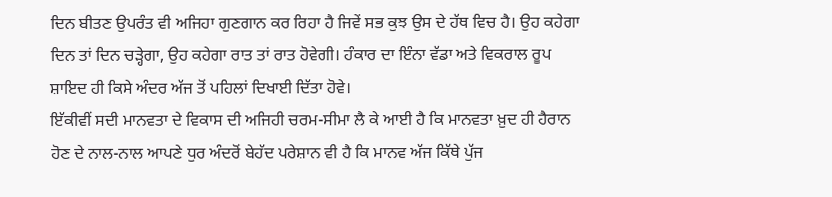ਦਿਨ ਬੀਤਣ ਉਪਰੰਤ ਵੀ ਅਜਿਹਾ ਗੁਣਗਾਨ ਕਰ ਰਿਹਾ ਹੈ ਜਿਵੇਂ ਸਭ ਕੁਝ ਉਸ ਦੇ ਹੱਥ ਵਿਚ ਹੈ। ਉਹ ਕਹੇਗਾ ਦਿਨ ਤਾਂ ਦਿਨ ਚੜ੍ਹੇਗਾ, ਉਹ ਕਹੇਗਾ ਰਾਤ ਤਾਂ ਰਾਤ ਹੋਵੇਗੀ। ਹੰਕਾਰ ਦਾ ਇੰਨਾ ਵੱਡਾ ਅਤੇ ਵਿਕਰਾਲ ਰੂਪ ਸ਼ਾਇਦ ਹੀ ਕਿਸੇ ਅੰਦਰ ਅੱਜ ਤੋਂ ਪਹਿਲਾਂ ਦਿਖਾਈ ਦਿੱਤਾ ਹੋਵੇ।
ਇੱਕੀਵੀਂ ਸਦੀ ਮਾਨਵਤਾ ਦੇ ਵਿਕਾਸ ਦੀ ਅਜਿਹੀ ਚਰਮ-ਸੀਮਾ ਲੈ ਕੇ ਆਈ ਹੈ ਕਿ ਮਾਨਵਤਾ ਖ਼ੁਦ ਹੀ ਹੈਰਾਨ ਹੋਣ ਦੇ ਨਾਲ-ਨਾਲ ਆਪਣੇ ਧੁਰ ਅੰਦਰੋਂ ਬੇਹੱਦ ਪਰੇਸ਼ਾਨ ਵੀ ਹੈ ਕਿ ਮਾਨਵ ਅੱਜ ਕਿੱਥੇ ਪੁੱਜ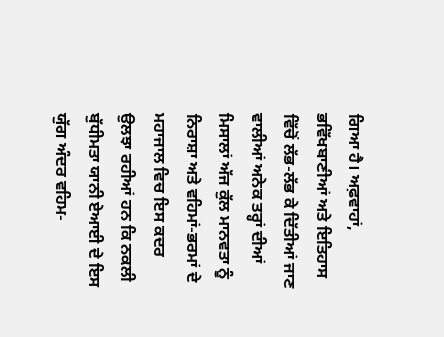ਗਿਆ ਹੈ। ਅਫ਼ਵਾਹਾਂ, ਭਵਿੱਖਬਾਣੀਆਂ ਅਤੇ ਇਤਿਹਾਸ ਵਿੱਚੋਂ ਲੱਭ-ਲੱਭ ਕੇ ਦਿੱਤੀਆਂ ਜਾਣ ਵਾਲੀਆਂ ਅਨੇਕ ਤਰ੍ਹਾਂ ਦੀਆਂ ਮਿਸਾਲਾਂ ਅੱਜ ਕੁੱਲ ਮਾਨਵਤਾ ਨੂੰ ਨਿਰਾਸ਼ਾ ਅਤੇ ਵਹਿਮਾਂ-ਭਰਮਾਂ ਦੇ ਮਹਾਜਾਲ ਵਿਚ ਇਸ ਕਦਰ ਉਲਝਾ ਰਹੀਆਂ ਹਨ ਕਿ ਨਕਲੀ ਬੁੱਧੀਮਤਾ ਯਾਨੀ ਏਆਈ ਦੇ ਇਸ ਯੁੱਗ ਅੰਦਰ ਵਹਿਮ-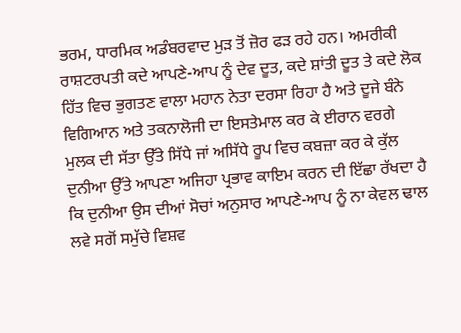ਭਰਮ, ਧਾਰਮਿਕ ਅਡੰਬਰਵਾਦ ਮੁੜ ਤੋਂ ਜ਼ੋਰ ਫੜ ਰਹੇ ਹਨ। ਅਮਰੀਕੀ ਰਾਸ਼ਟਰਪਤੀ ਕਦੇ ਆਪਣੇ-ਆਪ ਨੂੰ ਦੇਵ ਦੂਤ, ਕਦੇ ਸ਼ਾਂਤੀ ਦੂਤ ਤੇ ਕਦੇ ਲੋਕ ਹਿੱਤ ਵਿਚ ਭੁਗਤਣ ਵਾਲਾ ਮਹਾਨ ਨੇਤਾ ਦਰਸਾ ਰਿਹਾ ਹੈ ਅਤੇ ਦੂਜੇ ਬੰਨੇ ਵਿਗਿਆਨ ਅਤੇ ਤਕਨਾਲੋਜੀ ਦਾ ਇਸਤੇਮਾਲ ਕਰ ਕੇ ਈਰਾਨ ਵਰਗੇ ਮੁਲਕ ਦੀ ਸੱਤਾ ਉੱਤੇ ਸਿੱਧੇ ਜਾਂ ਅਸਿੱਧੇ ਰੂਪ ਵਿਚ ਕਬਜ਼ਾ ਕਰ ਕੇ ਕੁੱਲ ਦੁਨੀਆ ਉੱਤੇ ਆਪਣਾ ਅਜਿਹਾ ਪ੍ਰਭਾਵ ਕਾਇਮ ਕਰਨ ਦੀ ਇੱਛਾ ਰੱਖਦਾ ਹੈ ਕਿ ਦੁਨੀਆ ਉਸ ਦੀਆਂ ਸੋਚਾਂ ਅਨੁਸਾਰ ਆਪਣੇ-ਆਪ ਨੂੰ ਨਾ ਕੇਵਲ ਢਾਲ ਲਵੇ ਸਗੋਂ ਸਮੁੱਚੇ ਵਿਸ਼ਵ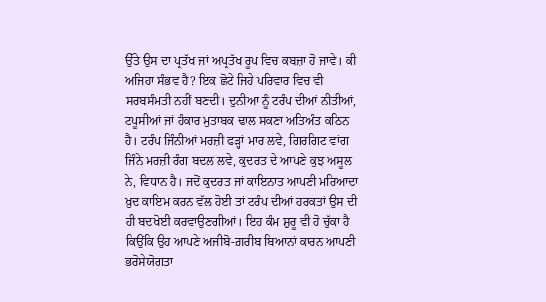ਉੱਤੇ ਉਸ ਦਾ ਪ੍ਰਤੱਖ ਜਾਂ ਅਪ੍ਰਤੱਖ ਰੂਪ ਵਿਚ ਕਬਜ਼ਾ ਹੋ ਜਾਵੇ। ਕੀ ਅਜਿਹਾ ਸੰਭਵ ਹੈ? ਇਕ ਛੋਟੇ ਜਿਹੇ ਪਰਿਵਾਰ ਵਿਚ ਵੀ ਸਰਬਸੰਮਤੀ ਨਹੀਂ ਬਣਦੀ। ਦੁਨੀਆ ਨੂੰ ਟਰੰਪ ਦੀਆਂ ਨੀਤੀਆਂ, ਟਪੂਸੀਆਂ ਜਾਂ ਹੰਕਾਰ ਮੁਤਾਬਕ ਢਾਲ ਸਕਣਾ ਅਤਿਅੰਤ ਕਠਿਨ ਹੈ। ਟਰੰਪ ਜਿੰਨੀਆਂ ਮਰਜ਼ੀ ਫੜ੍ਹਾਂ ਮਾਰ ਲਵੇ, ਗਿਰਗਿਟ ਵਾਂਗ ਜਿੰਨੇ ਮਰਜ਼ੀ ਰੰਗ ਬਦਲ ਲਵੇ, ਕੁਦਰਤ ਦੇ ਆਪਣੇ ਕੁਝ ਅਸੂਲ ਨੇ, ਵਿਧਾਨ ਹੈ। ਜਦੋਂ ਕੁਦਰਤ ਜਾਂ ਕਾਇਨਾਤ ਆਪਣੀ ਮਰਿਆਦਾ ਖ਼ੁਦ ਕਾਇਮ ਕਰਨ ਵੱਲ ਹੋਈ ਤਾਂ ਟਰੰਪ ਦੀਆਂ ਹਰਕਤਾਂ ਉਸ ਦੀ ਹੀ ਬਦਖੋਈ ਕਰਵਾਉਣਗੀਆਂ। ਇਹ ਕੰਮ ਸ਼ੁਰੂ ਵੀ ਹੋ ਚੁੱਕਾ ਹੈ ਕਿਉਂਕਿ ਉਹ ਆਪਣੇ ਅਜੀਬੋ-ਗ਼ਰੀਬ ਬਿਆਨਾਂ ਕਾਰਨ ਆਪਣੀ ਭਰੋਸੇਯੋਗਤਾ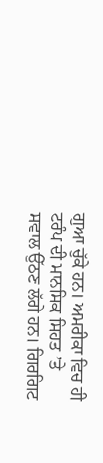ਗੁਆ ਚੁੱਕੇ ਹਨ। ਅਮਰੀਕਾ ਵਿਚ ਹੀ ਟਰੰਪ ਦੀ ਮਾਨਸਿਕ ਸਿਹਤ ’ਤੇ ਸਵਾਲ ਉੱਠਣ ਲੱਗੇ ਹਨ। ਗਿਰਗਿਟ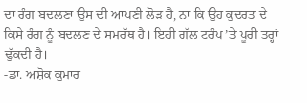ਦਾ ਰੰਗ ਬਦਲਣਾ ਉਸ ਦੀ ਆਪਣੀ ਲੋੜ ਹੈ, ਨਾ ਕਿ ਉਹ ਕੁਦਰਤ ਦੇ ਕਿਸੇ ਰੰਗ ਨੂੰ ਬਦਲਣ ਦੇ ਸਮਰੱਥ ਹੈ। ਇਹੀ ਗੱਲ ਟਰੰਪ ’ਤੇ ਪੂਰੀ ਤਰ੍ਹਾਂ ਢੁੱਕਦੀ ਹੈ।
-ਡਾ. ਅਸ਼ੋਕ ਕੁਮਾਰ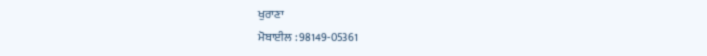ਖੁਰਾਣਾ
ਮੋਬਾਈਲ : 98149-05361